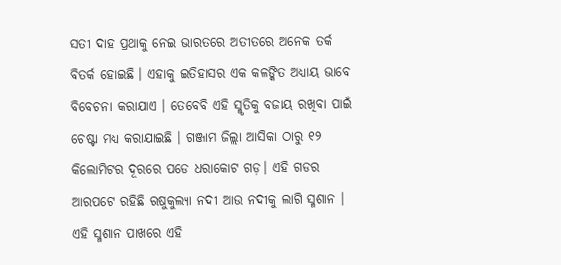ସତୀ ଦାହ ପ୍ରଥାକୁ ନେଇ ଭାରତରେ ଅତୀତରେ ଅନେକ ତର୍କ ବିତର୍କ ହୋଇଛି । ଏହାକୁ ଇତିହାସର ଏକ କଳଙ୍କିତ ଅଧ୍ୟାୟ ଭାବେ ବିବେଚନା କରାଯାଏ । ତେବେବି ଏହି ସ୍ମୃତିକୁ ବଜାୟ ରଖିବା ପାଇଁ ଚେଷ୍ଟା ମଧ୍ୟ କରାଯାଇଛି । ଗଞ୍ଜାମ ଜିଲ୍ଲା ଆସିକା ଠାରୁ ୧୨ କିଲୋମିଟର ଦୂରରେ ପଡେ ଧରାକୋଟ ଗଡ଼। ଏହି ଗଡର ଆରପଟେ ରହିଛି ଋଷୁକୁଲ୍ୟା ନଦୀ ଆଉ ନଦୀକୁ ଲାଗି ସ୍ମଶାନ । ଏହି ସ୍ମଶାନ ପାଖରେ ଏହି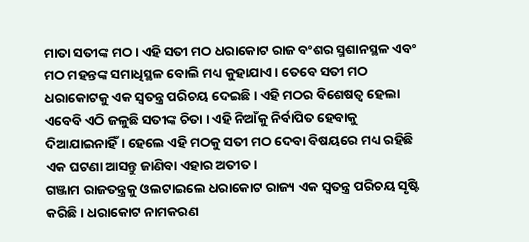ମାତା ସତୀଙ୍କ ମଠ । ଏହି ସତୀ ମଠ ଧରାକୋଟ ରାଜ ବଂଶର ସ୍ମଶାନସ୍ଥଳ ଏବଂ ମଠ ମହନ୍ତଙ୍କ ସମାଧିସ୍ଥଳ ବୋଲି ମଧ୍ୟ କୁହାଯାଏ। ତେବେ ସତୀ ମଠ ଧରାକୋଟକୁ ଏକ ସ୍ୱତନ୍ତ୍ର ପରିଚୟ ଦେଇଛି। ଏହି ମଠର ବିଶେଷତ୍ୱ ହେଲା ଏବେବି ଏଠି ଜଳୁଛି ସତୀଙ୍କ ଚିତା । ଏହି ନିଆଁକୁ ନିର୍ବାପିତ ହେବାକୁ ଦିଆଯାଇନାହିଁ। ହେଲେ ଏହି ମଠକୁ ସତୀ ମଠ ଦେବା ବିଷୟରେ ମଧ୍ୟ ରହିଛି ଏକ ଘଟଣା ଆସନ୍ତୁ ଜାଣିବା ଏହାର ଅତୀତ।
ଗଞ୍ଜାମ ରାଜତନ୍ତ୍ରକୁ ଓଲଟାଇଲେ ଧରାକୋଟ ରାଜ୍ୟ ଏକ ସ୍ୱତନ୍ତ୍ର ପରିଚୟ ସୃଷ୍ଟି କରିଛି। ଧରାକୋଟ ନାମକରଣ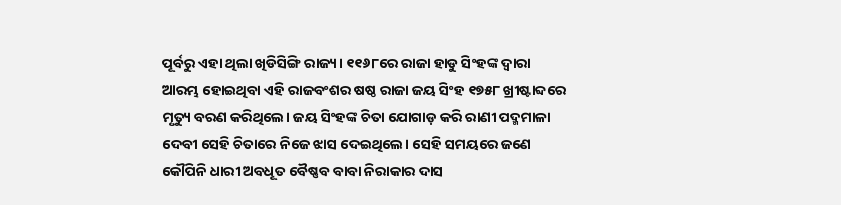ପୂର୍ବରୁ ଏହା ଥିଲା ଖିଡିସିଙ୍ଗି ରାଜ୍ୟ। ୧୧୬୮ରେ ରାଜା ହାଡୁ ସିଂହଙ୍କ ଦ୍ୱାରା ଆରମ୍ଭ ହୋଇଥିବା ଏହି ରାଜବଂଶର ଷଷ୍ଠ ରାଜା ଜୟ ସିଂହ ୧୭୫୮ ଖ୍ରୀଷ୍ଟାବ୍ଦରେ ମୃତ୍ୟୁ ବରଣ କରିଥିଲେ। ଜୟ ସିଂହଙ୍କ ଚିତା ଯୋଗାଡ଼ କରି ରାଣୀ ପଦ୍ମମାଳା ଦେବୀ ସେହି ଚିତାରେ ନିଜେ ଝାସ ଦେଇଥିଲେ। ସେହି ସମୟରେ ଜଣେ କୌପିନି ଧାରୀ ଅବଧୂତ ବୈଷ୍ଣବ ବାବା ନିରାକାର ଦାସ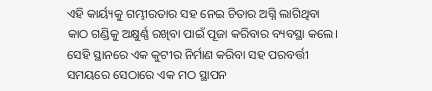ଏହି କାର୍ୟ୍ୟକୁ ଗମ୍ଭୀରତାର ସହ ନେଇ ଚିତାର ଅଗ୍ନି ଲାଗିଥିବା କାଠ ଗଣ୍ଡିକୁ ଅକ୍ଷୁର୍ଣ୍ଣ ରଖିବା ପାଇଁ ପୂଜା କରିବାର ବ୍ୟବସ୍ଥା କଲେ। ସେହି ସ୍ଥାନରେ ଏକ କୁଟୀର ନିର୍ମାଣ କରିବା ସହ ପରବର୍ତ୍ତୀ ସମୟରେ ସେଠାରେ ଏକ ମଠ ସ୍ଥାପନ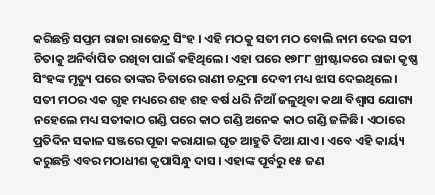କରିଛନ୍ତି ସପ୍ତମ ରାଜା ରାଜେନ୍ଦ୍ର ସିଂହ । ଏହି ମଠକୁ ସତୀ ମଠ ବୋଲି ନାମ ଦେଇ ସତୀ ଚିତାକୁ ଅନିର୍ବାପିତ ରଖିବା ପାଇଁ କହିଥିଲେ। ଏହା ପରେ ୧୭୮୮ ଖ୍ରୀଷ୍ଟାବ୍ଦରେ ରାଜା କୃଷ୍ଣ ସିଂହଙ୍କ ମୃତ୍ୟୁ ପରେ ତାଙ୍କର ଚିତାରେ ରାଣୀ ଚନ୍ଦ୍ରମା ଦେବୀ ମଧ୍ୟ ଝାସ ଦେଇଥିଲେ।
ସତୀ ମଠର ଏକ ଗୃହ ମଧ୍ୟରେ ଶହ ଶହ ବର୍ଷ ଧରି ନିଆଁ ଜଳୁଥିବା କଥା ବିଶ୍ୱାସ ଯୋଗ୍ୟ ନହେଲେ ମଧ୍ୟ ସତୀକାଠ ଗଣ୍ଡି ପରେ କାଠ ଗଣ୍ଡି ଅନେକ କାଠ ଗଣ୍ଡି ଜଳିଛି। ଏଠାରେ ପ୍ରତିଦିନ ସକାଳ ସଞ୍ଜରେ ପୂଜା କରାଯାଇ ଘୃତ ଆହୁତି ଦିଆ ଯାଏ। ଏବେ ଏହି କାର୍ୟ୍ୟ କରୁଛନ୍ତି ଏବର ମଠାଧୀଶ କୃପାସିନ୍ଧୁ ଦାସ । ଏହାଙ୍କ ପୂର୍ବରୁ ୧୫ ଜଣ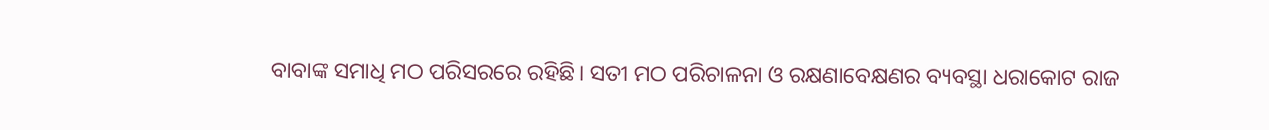ବାବାଙ୍କ ସମାଧି ମଠ ପରିସରରେ ରହିଛି। ସତୀ ମଠ ପରିଚାଳନା ଓ ରକ୍ଷଣାବେକ୍ଷଣର ବ୍ୟବସ୍ଥା ଧରାକୋଟ ରାଜ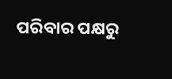ପରିବାର ପକ୍ଷରୁ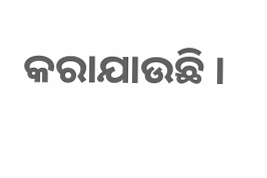କରାଯାଉଛି ।